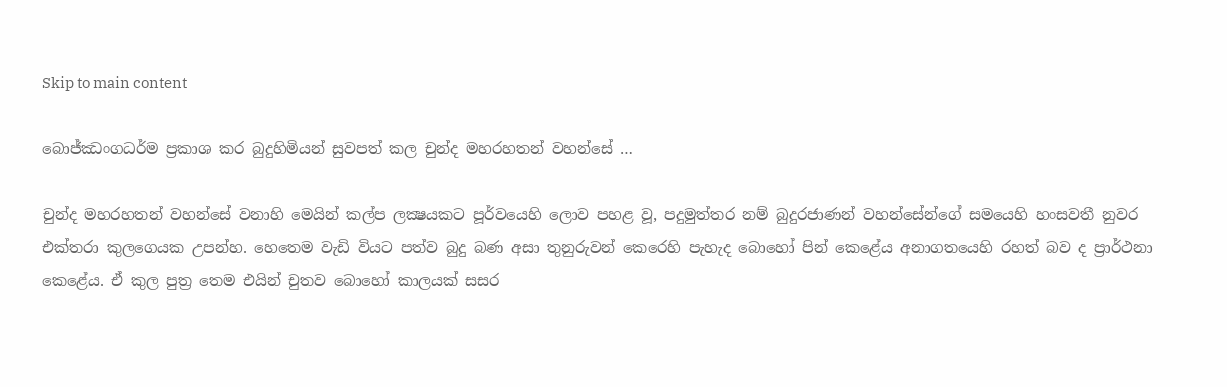Skip to main content

බොජ්ඣංගධර්ම ප්‍රකාශ කර බුදුහිමියන් සුවපත් කල චුන්ද මහරහතන් වහන්සේ …

චුන්ද මහරහතන් වහන්සේ වනාහි මෙයින් කල්ප ලක්‍ෂයකට පූර්වයෙහි ලොව පහළ වූ, පදුමුත්තර නම් බුදුරජාණන් වහන්සේන්ගේ සමයෙහි හංසවතී නුවර එක්තරා කුලගෙයක උපන්හ. හෙතෙම වැඩි වියට පත්ව බුදු බණ අසා තුනුරුවන් කෙරෙහි පැහැද බොහෝ පින් කෙළේය අනාගතයෙහි රහත් බව ද ප්‍රාර්ථනා කෙළේය. ඒ කුල පුත්‍ර තෙම එයින් චුතව බොහෝ කාලයක් සසර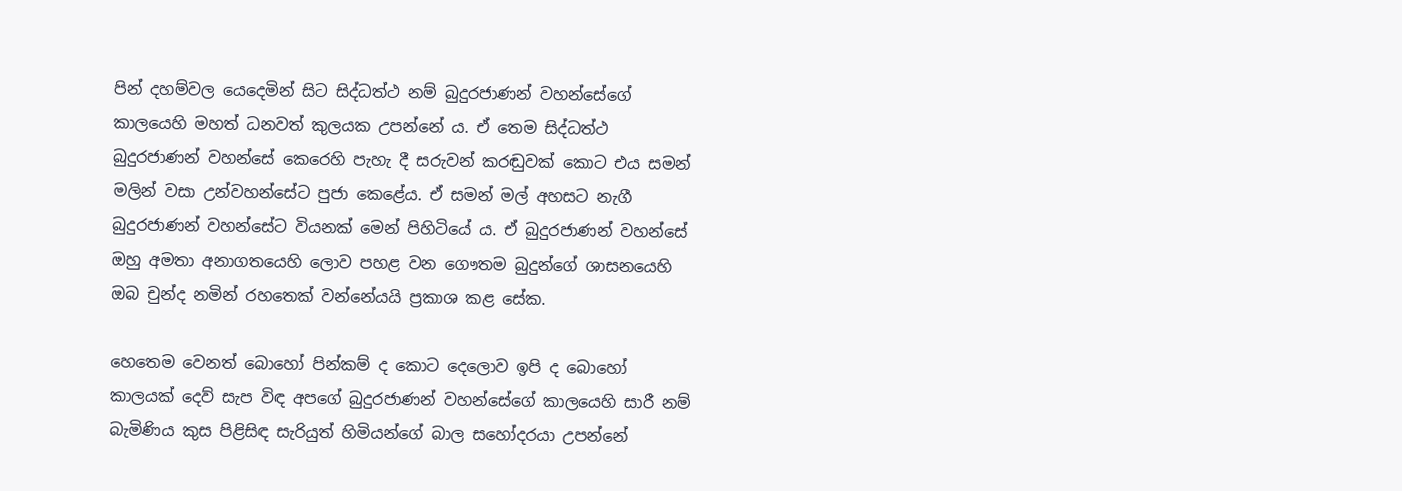පින් දහම්වල යෙදෙමින් සිට සිද්ධත්ථ නම් බුදුරජාණන් වහන්සේගේ කාලයෙහි මහත් ධනවත් කුලයක උපන්නේ ය. ඒ තෙම සිද්ධත්ථ බුදුරජාණන් වහන්සේ කෙරෙහි පැහැ දී සරුවන් කරඬුවක් කොට එය සමන් මලින් වසා උන්වහන්සේට පුජා කෙළේය. ඒ සමන් මල් අහසට නැගී බුදුරජාණන් වහන්සේට වියනක් මෙන් පිහිටියේ ය. ඒ බුදුරජාණන් වහන්සේ ඔහු අමතා අනාගතයෙහි ලොව පහළ වන ගෞතම බුදුන්ගේ ශාසනයෙහි ඔබ චුන්ද නමින් රහතෙක් වන්නේයයි ප්‍රකාශ කළ සේක.

හෙතෙම වෙනත් බොහෝ පින්කම් ද කොට දෙලොව ඉපි ද බොහෝ කාලයක් දෙව් සැප විඳ අපගේ බුදුරජාණන් වහන්සේගේ කාලයෙහි සාරී නම් බැමිණිය කුස පිළිසිඳ සැරියුත් හිමියන්ගේ බාල සහෝදරයා උපන්නේ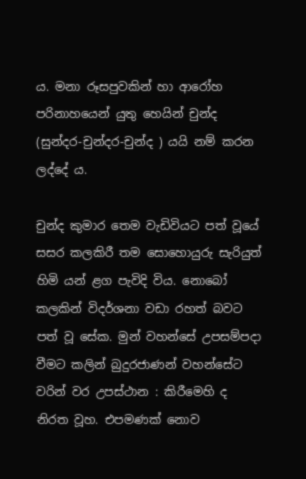ය. මනා රූසපුවකින් හා ආරෝහ පරිනාහයෙන් යුතු හෙයින් චුන්ද (සුන්දර-චුන්දර-චුන්ද ) යයි නම් කරන ලද්දේ ය.

චුන්ද කුමාර තෙම වැඩිවියට පත් වූයේ සසර කලකිරී තම සොහොයුරු සැරියුත් හිමි යන් ළග පැවිදි විය. නොබෝ කලකින් විදර්ශනා වඩා රහත් බවට පත් වූ සේක. මුන් වහන්සේ උපසම්පදා වීමට කලින් බුදුරජාණන් වහන්සේට වරින් වර උපස්ථාන : කිරීමෙහි ද නිරත වූහ. එපමණක් නොව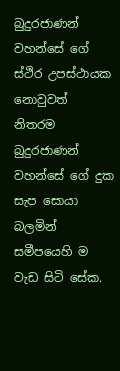බුදුරජාණන් වහන්සේ ගේ ස්ථිර උපස්ථායක නොවුවත් නිතරම බුදුරජාණන් වහන්සේ ගේ දුක සැප සොයා බලමින් සමීපයෙහි ම වැඩ සිටි සේක.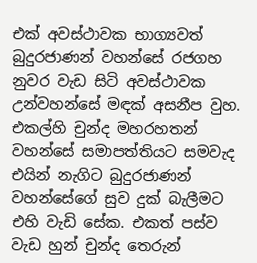එක් අවස්ථාවක භාග්‍යවත් බුදුරජාණන් වහන්සේ රජගහ නුවර වැඩ සිටි අවස්ථාවක උන්වහන්සේ මඳක් අසනීප වුහ. එකල්හි චුන්ද මහරහතන් වහන්සේ සමාපත්තියට සමවැද එයින් නැගිට බුදුරජාණන් වහන්සේගේ සුව දුක් බැලීමට එහි වැඩි සේක. එකත් පස්ව වැඩ හුන් චුන්ද තෙරුන්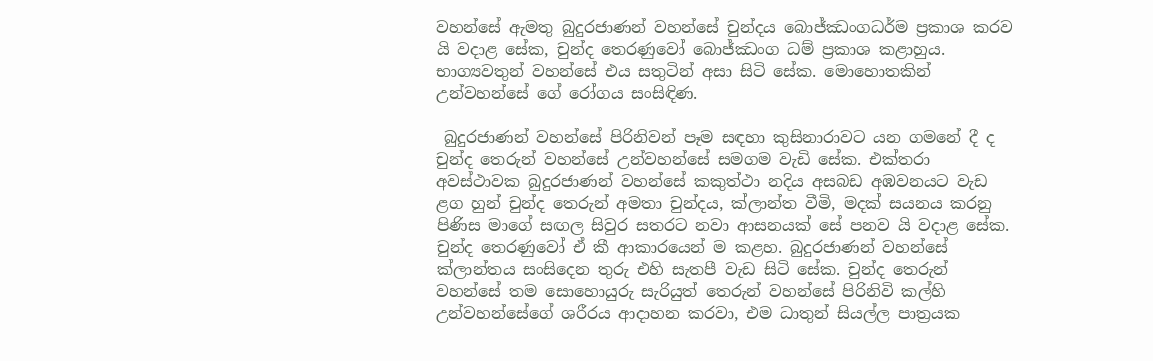වහන්සේ ඇමතු බුදුරජාණන් වහන්සේ චුන්දය බොජ්ඣංගධර්ම ප්‍රකාශ කරව යි වදාළ සේක, චුන්ද තෙරණුවෝ බොජ්ඣංග ධම් ප්‍රකාශ කළාහුය. භාග්‍යවතුන් වහන්සේ එය සතුටින් අසා සිටි සේක. මොහොතකින් උන්වහන්සේ ගේ රෝගය සංසිඳිණ.

 බුදුරජාණන් වහන්සේ පිරිනිවන් පෑම සඳහා කුසිනාරාවට යන ගමනේ දී ද චුන්ද තෙරුන් වහන්සේ උන්වහන්සේ සමගම වැඩි සේක. එක්තරා අවස්ථාවක බුදුරජාණන් වහන්සේ කකුත්ථා නදිය අසබඩ අඹවනයට වැඩ ළග හුන් චුන්ද තෙරුන් අමතා චුන්දය, ක්ලාන්ත වීමි, මදක් සයනය කරනු පිණිස මාගේ සඟල සිවුර සතරට නවා ආසනයක් සේ පනව යි වදාළ සේක. චුන්ද තෙරණුවෝ ඒ කී ආකාරයෙන් ම කළහ. බුදුරජාණන් වහන්සේ ක්ලාන්තය සංසිදෙන තුරු එහි සැතපී වැඩ සිටි සේක. චුන්ද තෙරුන් වහන්සේ තම සොහොයුරු සැරියුත් තෙරුන් වහන්සේ පිරිනිවි කල්හි උන්වහන්සේගේ ශරීරය ආදාහන කරවා, එම ධාතුන් සියල්ල පාත්‍රයක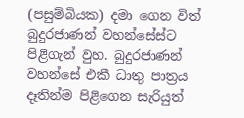(පසුම්බියක) දමා ගෙන විත් බුදුරජාණන් වහන්සේස්ට පිළිගැන් වුහ. බුදුරජාණන් වහන්සේ එකී ධාතු පාත්‍රය දෑතින්ම පිළිගෙන සැරියුත්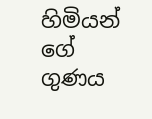හිමියන් ගේ ගුණය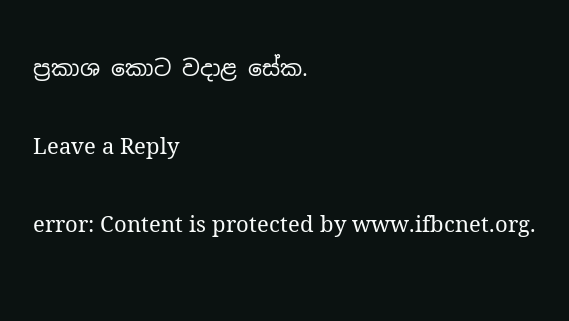ප්‍රකාශ කොට වදාළ සේක.

Leave a Reply

error: Content is protected by www.ifbcnet.org.